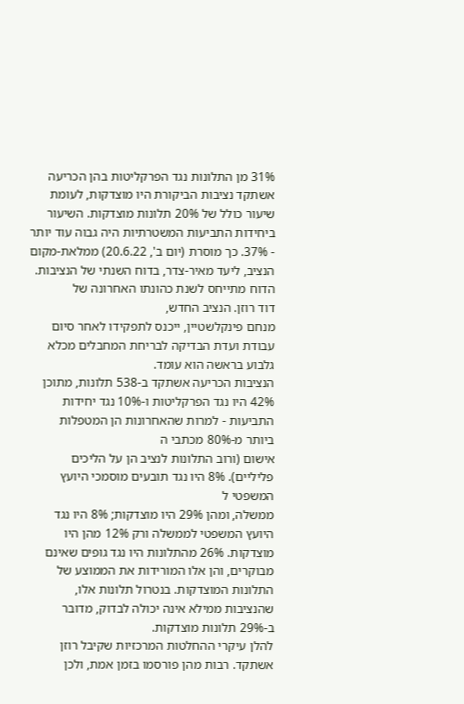31% מן התלונות נגד הפרקליטות בהן הכריעה אשתקד נציבות הביקורת היו מוצדקות, לעומת שיעור כולל של 20% תלונות מוצדקות. השיעור ביחידות התביעות המשטרתיות היה גבוה עוד יותר - 37%. כך מוסרת (יום ב', 20.6.22) ממלאת-מקום הנציב, ליעד מאיר-צדר, בדוח השנתי של הנציבות. הדוח מתייחס לשנת כהונתו האחרונה של
דוד רוזן. הנציב החדש,
מנחם פינקלשטיין, ייכנס לתפקידו לאחר סיום עבודת ועדת הבדיקה לבריחת המחבלים מכלא גלבוע בראשה הוא עומד.
הנציבות הכריעה אשתקד ב-538 תלונות, מתוכן 42% היו נגד הפרקליטות ו-10% נגד יחידות התביעות - למרות שהאחרונות הן המטפלות ביותר מ-80% מכתבי ה
אישום (ורוב התלונות לנציב הן על הליכים פליליים). 8% היו נגד תובעים מוסמכי היועץ המשפטי ל
ממשלה, ומהן 29% היו מוצדקות; 8% היו נגד היועץ המשפטי לממשלה ורק 12% מהן היו מוצדקות. 26% מהתלונות היו נגד גופים שאינם מבוקרים, והן אלו המורידות את הממוצע של התלונות המוצדקות. בנטרול תלונות אלו, שהנציבות ממילא אינה יכולה לבדוק, מדובר ב-29% תלונות מוצדקות.
להלן עיקרי ההחלטות המרכזיות שקיבל רוזן אשתקד. רבות מהן פורסמו בזמן אמת, ולכן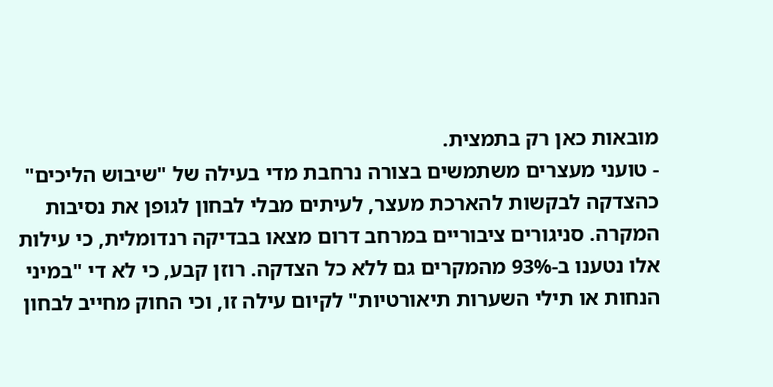מובאות כאן רק בתמצית.
- טועני מעצרים משתמשים בצורה נרחבת מדי בעילה של "שיבוש הליכים" כהצדקה לבקשות להארכת מעצר, לעיתים מבלי לבחון לגופן את נסיבות המקרה. סניגורים ציבוריים במרחב דרום מצאו בבדיקה רנדומלית, כי עילות אלו נטענו ב-93% מהמקרים גם ללא כל הצדקה. רוזן קבע, כי לא די "במיני הנחות או תילי השערות תיאורטיות" לקיום עילה זו, וכי החוק מחייב לבחון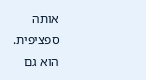אותה ספציפית. הוא גם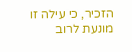הזכיר, כי עילה זו מונעת לרוב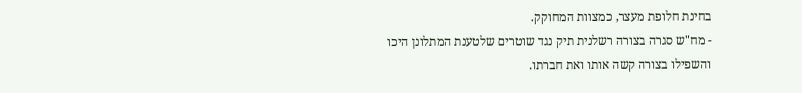בחינת חלופת מעצר, כמצוות המחוקק.
- מח"ש סגרה בצורה רשלנית תיק נגד שוטרים שלטענת המתלונן היכו והשפילו בצורה קשה אותו ואת חברתו.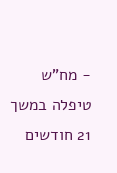- מח"ש טיפלה במשך 21 חודשים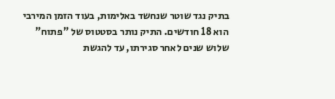בתיק נגד שוטר שנחשד באלימות, בעוד הזמן המירבי הוא 18 חודשים. התיק נותר בסטטוס של "פתוח" שלוש שנים לאחר סגירתו, עד להגשת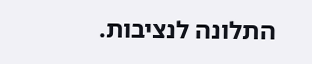התלונה לנציבות.